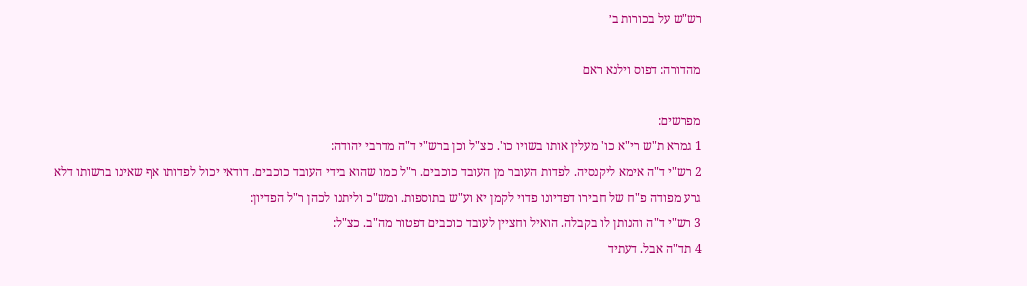רש"ש על בכורות ב׳

מהדורה: דפוס וילנא ראם

מפרשים:
1 גמרא ת"ש רי"א כו' מעלין אותו בשויו כו'. כצ"ל וכן ברש"י ד"ה מדרבי יהודה:
2 רש"י ד"ה אימא ליקנסיה. לפדות העובר מן העובד כוכבים. ר"ל כמו שהוא בידי העובד כוכבים. דודאי יכול לפדותו אף שאינו ברשותו דלא גרע מפודה פ"ח של חבירו דפדיונו פדוי לקמן יא וע"ש בתוספות. ומש"כ וליתנו לכהן ר"ל הפדיון:
3 רש"י ד"ה והנותן לו בקבלה. הואיל וחציין לעובד כוכבים דפטור מה"ב. כצ"ל:
4 תד"ה אבל. דעתיד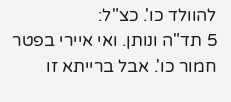להוולד כו'. כצ"ל:
5 תד"ה ונותן. ואי איירי בפטר חמור כו'. אבל ברייתא זו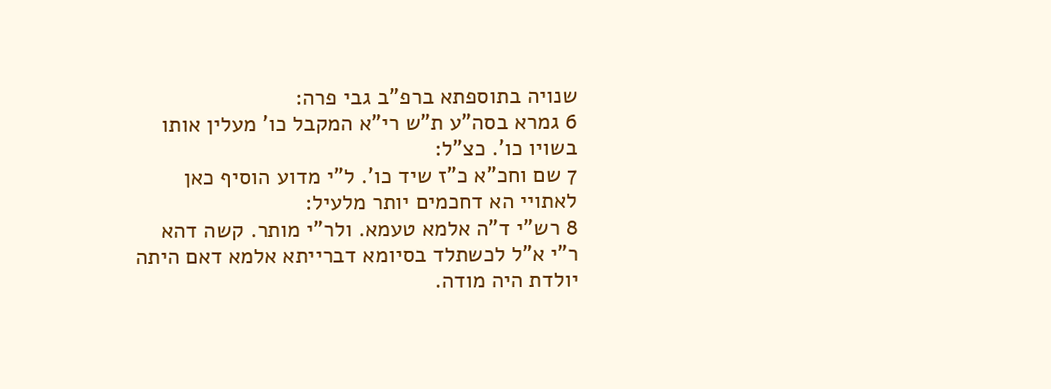שנויה בתוספתא ברפ"ב גבי פרה:
6 גמרא בסה"ע ת"ש רי"א המקבל כו' מעלין אותו בשויו כו'. כצ"ל:
7 שם וחכ"א כ"ז שיד כו'. ל"י מדוע הוסיף כאן לאתויי הא דחכמים יותר מלעיל:
8 רש"י ד"ה אלמא טעמא. ולר"י מותר. קשה דהא ר"י א"ל לכשתלד בסיומא דברייתא אלמא דאם היתה יולדת היה מודה.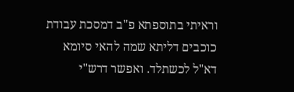וראיתי בתוספתא פ"ב דמסכת עבודת כוכבים דליתא שמה להאי סיומא דא"ל לכשתלד. ואפשר דרש"י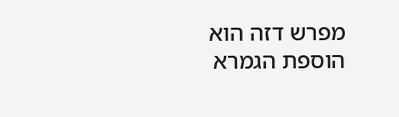מפרש דזה הוא הוספת הגמרא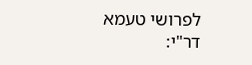לפרושי טעמא דר"י: